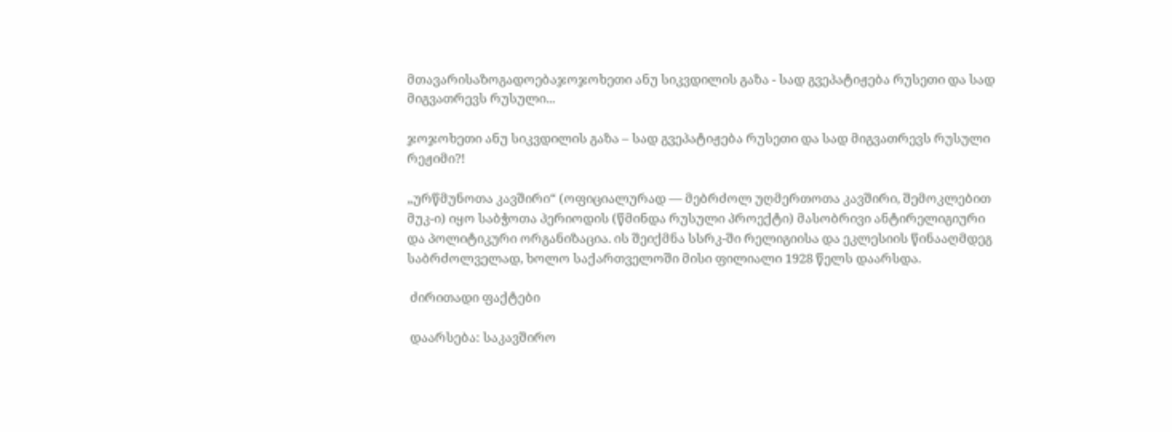მთავარისაზოგადოებაჯოჯოხეთი ანუ სიკვდილის გაზა - სად გვეპატიჟება რუსეთი და სად მიგვათრევს რუსული...

ჯოჯოხეთი ანუ სიკვდილის გაზა – სად გვეპატიჟება რუსეთი და სად მიგვათრევს რუსული რეჟიმი?!

„ურწმუნოთა კავშირი“ (ოფიციალურად — მებრძოლ უღმერთოთა კავშირი, შემოკლებით მუკ-ი) იყო საბჭოთა პერიოდის (წმინდა რუსული პროექტი) მასობრივი ანტირელიგიური და პოლიტიკური ორგანიზაცია. ის შეიქმნა სსრკ-ში რელიგიისა და ეკლესიის წინააღმდეგ საბრძოლველად, ხოლო საქართველოში მისი ფილიალი 1928 წელს დაარსდა.

 ძირითადი ფაქტები

 დაარსება: საკავშირო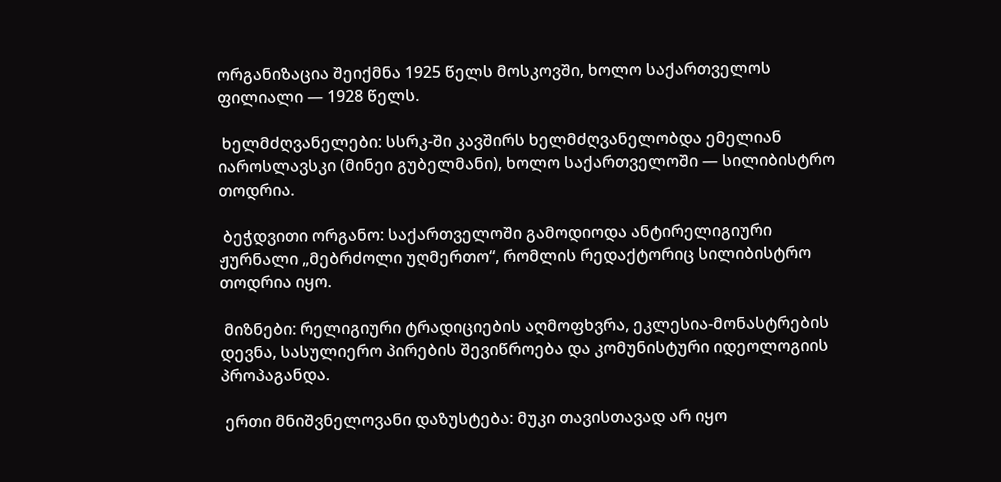ორგანიზაცია შეიქმნა 1925 წელს მოსკოვში, ხოლო საქართველოს ფილიალი — 1928 წელს.

 ხელმძღვანელები: სსრკ-ში კავშირს ხელმძღვანელობდა ემელიან იაროსლავსკი (მინეი გუბელმანი), ხოლო საქართველოში — სილიბისტრო თოდრია.

 ბეჭდვითი ორგანო: საქართველოში გამოდიოდა ანტირელიგიური ჟურნალი „მებრძოლი უღმერთო“, რომლის რედაქტორიც სილიბისტრო თოდრია იყო.

 მიზნები: რელიგიური ტრადიციების აღმოფხვრა, ეკლესია-მონასტრების დევნა, სასულიერო პირების შევიწროება და კომუნისტური იდეოლოგიის პროპაგანდა.

 ერთი მნიშვნელოვანი დაზუსტება: მუკი თავისთავად არ იყო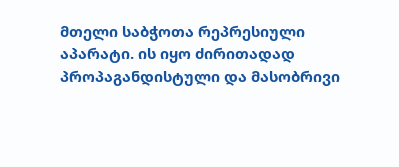მთელი საბჭოთა რეპრესიული აპარატი. ის იყო ძირითადად პროპაგანდისტული და მასობრივი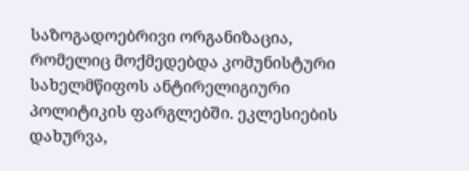საზოგადოებრივი ორგანიზაცია, რომელიც მოქმედებდა კომუნისტური სახელმწიფოს ანტირელიგიური პოლიტიკის ფარგლებში. ეკლესიების დახურვა,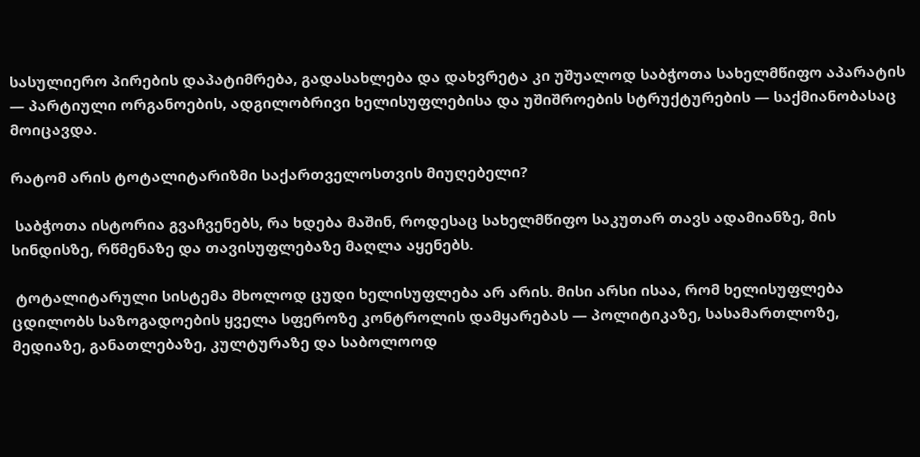სასულიერო პირების დაპატიმრება, გადასახლება და დახვრეტა კი უშუალოდ საბჭოთა სახელმწიფო აპარატის — პარტიული ორგანოების, ადგილობრივი ხელისუფლებისა და უშიშროების სტრუქტურების — საქმიანობასაც მოიცავდა.

რატომ არის ტოტალიტარიზმი საქართველოსთვის მიუღებელი?

 საბჭოთა ისტორია გვაჩვენებს, რა ხდება მაშინ, როდესაც სახელმწიფო საკუთარ თავს ადამიანზე, მის სინდისზე, რწმენაზე და თავისუფლებაზე მაღლა აყენებს.

 ტოტალიტარული სისტემა მხოლოდ ცუდი ხელისუფლება არ არის. მისი არსი ისაა, რომ ხელისუფლება ცდილობს საზოგადოების ყველა სფეროზე კონტროლის დამყარებას — პოლიტიკაზე, სასამართლოზე, მედიაზე, განათლებაზე, კულტურაზე და საბოლოოდ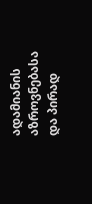ადამიანის აზროვნებასა და პირად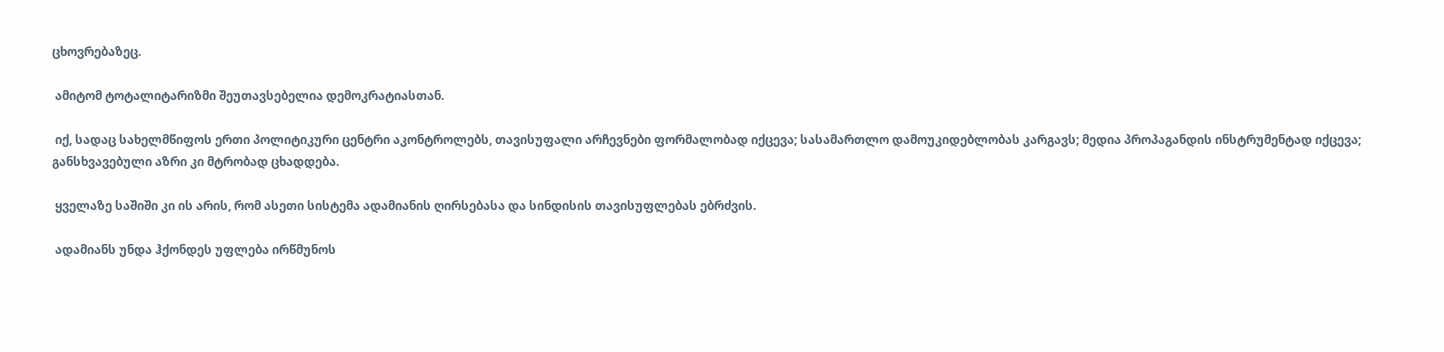ცხოვრებაზეც.

 ამიტომ ტოტალიტარიზმი შეუთავსებელია დემოკრატიასთან.

 იქ, სადაც სახელმწიფოს ერთი პოლიტიკური ცენტრი აკონტროლებს, თავისუფალი არჩევნები ფორმალობად იქცევა; სასამართლო დამოუკიდებლობას კარგავს; მედია პროპაგანდის ინსტრუმენტად იქცევა; განსხვავებული აზრი კი მტრობად ცხადდება.

 ყველაზე საშიში კი ის არის, რომ ასეთი სისტემა ადამიანის ღირსებასა და სინდისის თავისუფლებას ებრძვის.

 ადამიანს უნდა ჰქონდეს უფლება ირწმუნოს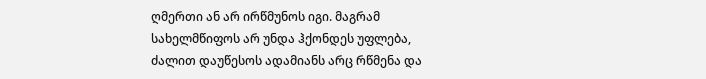ღმერთი ან არ ირწმუნოს იგი. მაგრამ სახელმწიფოს არ უნდა ჰქონდეს უფლება, ძალით დაუწესოს ადამიანს არც რწმენა და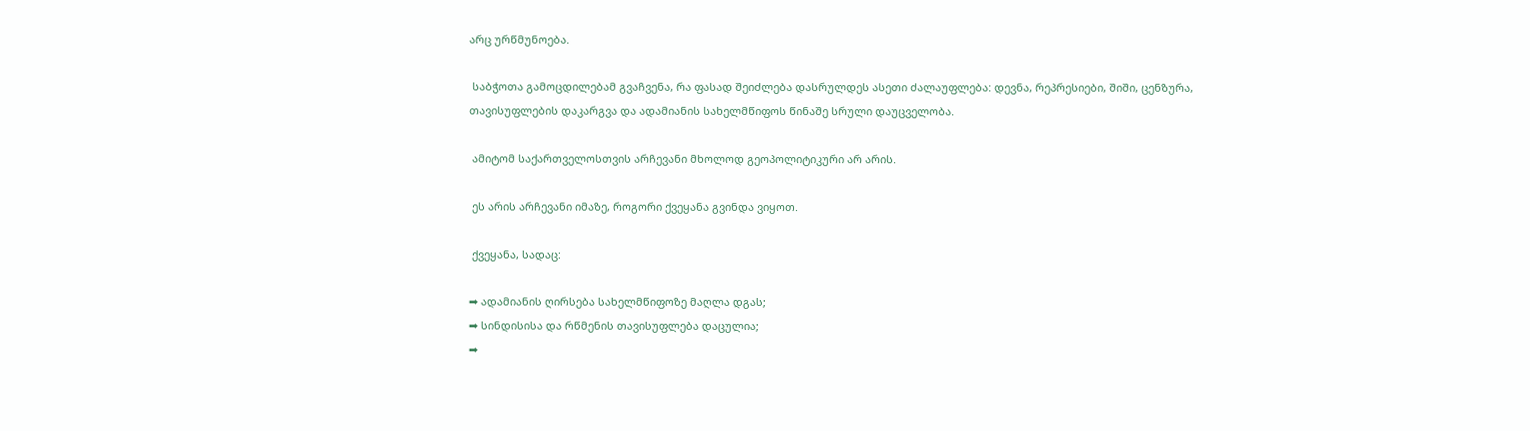არც ურწმუნოება.

 საბჭოთა გამოცდილებამ გვაჩვენა, რა ფასად შეიძლება დასრულდეს ასეთი ძალაუფლება: დევნა, რეპრესიები, შიში, ცენზურა, თავისუფლების დაკარგვა და ადამიანის სახელმწიფოს წინაშე სრული დაუცველობა.

 ამიტომ საქართველოსთვის არჩევანი მხოლოდ გეოპოლიტიკური არ არის.

 ეს არის არჩევანი იმაზე, როგორი ქვეყანა გვინდა ვიყოთ.

 ქვეყანა, სადაც:

➡ ადამიანის ღირსება სახელმწიფოზე მაღლა დგას;
➡ სინდისისა და რწმენის თავისუფლება დაცულია;
➡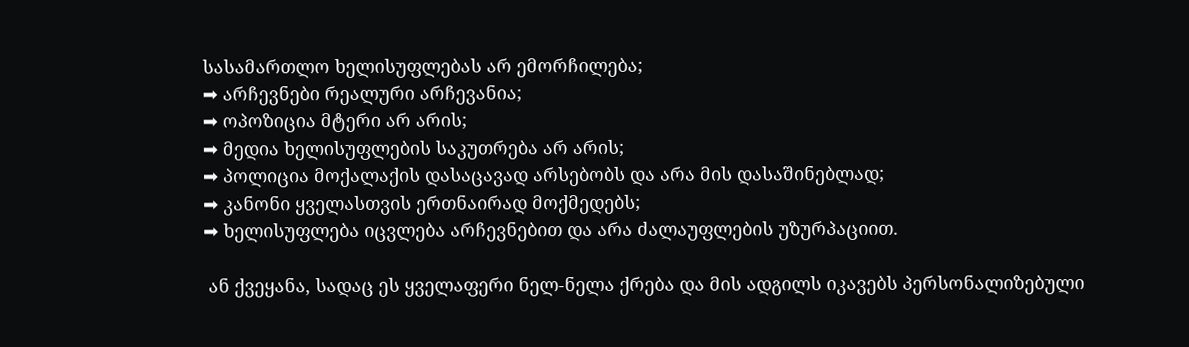სასამართლო ხელისუფლებას არ ემორჩილება;
➡ არჩევნები რეალური არჩევანია;
➡ ოპოზიცია მტერი არ არის;
➡ მედია ხელისუფლების საკუთრება არ არის;
➡ პოლიცია მოქალაქის დასაცავად არსებობს და არა მის დასაშინებლად;
➡ კანონი ყველასთვის ერთნაირად მოქმედებს;
➡ ხელისუფლება იცვლება არჩევნებით და არა ძალაუფლების უზურპაციით.

 ან ქვეყანა, სადაც ეს ყველაფერი ნელ-ნელა ქრება და მის ადგილს იკავებს პერსონალიზებული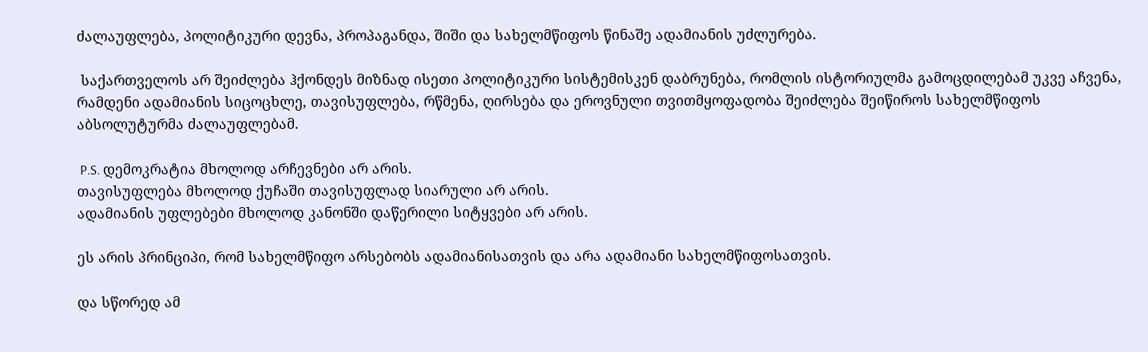ძალაუფლება, პოლიტიკური დევნა, პროპაგანდა, შიში და სახელმწიფოს წინაშე ადამიანის უძლურება.

 საქართველოს არ შეიძლება ჰქონდეს მიზნად ისეთი პოლიტიკური სისტემისკენ დაბრუნება, რომლის ისტორიულმა გამოცდილებამ უკვე აჩვენა, რამდენი ადამიანის სიცოცხლე, თავისუფლება, რწმენა, ღირსება და ეროვნული თვითმყოფადობა შეიძლება შეიწიროს სახელმწიფოს აბსოლუტურმა ძალაუფლებამ.

 P.S. დემოკრატია მხოლოდ არჩევნები არ არის.
თავისუფლება მხოლოდ ქუჩაში თავისუფლად სიარული არ არის.
ადამიანის უფლებები მხოლოდ კანონში დაწერილი სიტყვები არ არის.

ეს არის პრინციპი, რომ სახელმწიფო არსებობს ადამიანისათვის და არა ადამიანი სახელმწიფოსათვის.

და სწორედ ამ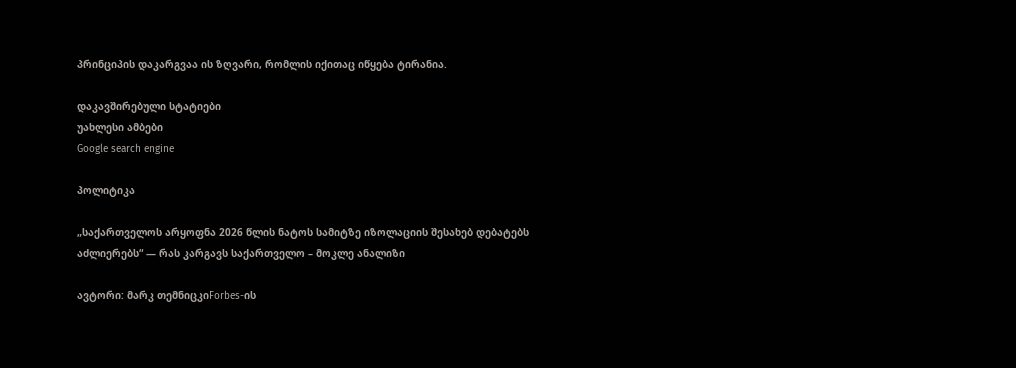პრინციპის დაკარგვაა ის ზღვარი, რომლის იქითაც იწყება ტირანია.

დაკავშირებული სტატიები
უახლესი ამბები
Google search engine

პოლიტიკა

„საქართველოს არყოფნა 2026 წლის ნატოს სამიტზე იზოლაციის შესახებ დებატებს აძლიერებს“ — რას კარგავს საქართველო – მოკლე ანალიზი

ავტორი: მარკ თემნიცკიForbes-ის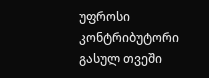უფროსი კონტრიბუტორი გასულ თვეში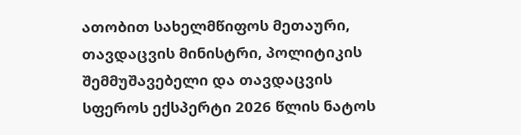ათობით სახელმწიფოს მეთაური, თავდაცვის მინისტრი, პოლიტიკის შემმუშავებელი და თავდაცვის სფეროს ექსპერტი 2026 წლის ნატოს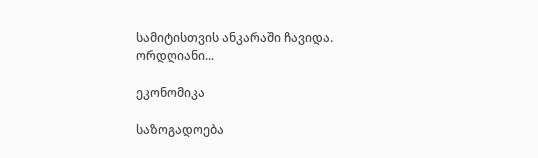სამიტისთვის ანკარაში ჩავიდა. ორდღიანი...

ეკონომიკა

საზოგადოება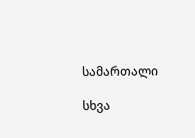სამართალი

სხვა